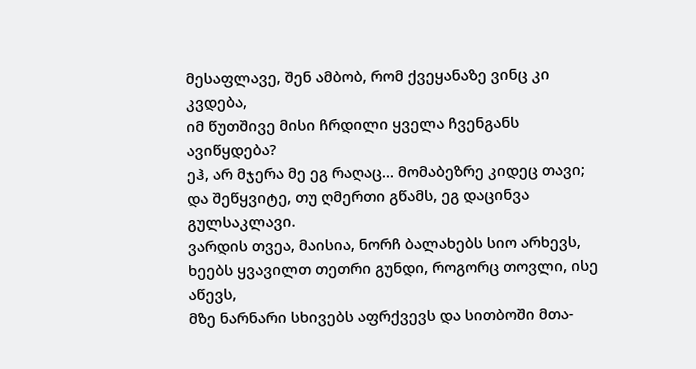მესაფლავე, შენ ამბობ, რომ ქვეყანაზე ვინც კი კვდება,
იმ წუთშივე მისი ჩრდილი ყველა ჩვენგანს ავიწყდება?
ეჰ, არ მჯერა მე ეგ რაღაც... მომაბეზრე კიდეც თავი;
და შეწყვიტე, თუ ღმერთი გწამს, ეგ დაცინვა გულსაკლავი.
ვარდის თვეა, მაისია, ნორჩ ბალახებს სიო არხევს,
ხეებს ყვავილთ თეთრი გუნდი, როგორც თოვლი, ისე აწევს,
მზე ნარნარი სხივებს აფრქვევს და სითბოში მთა-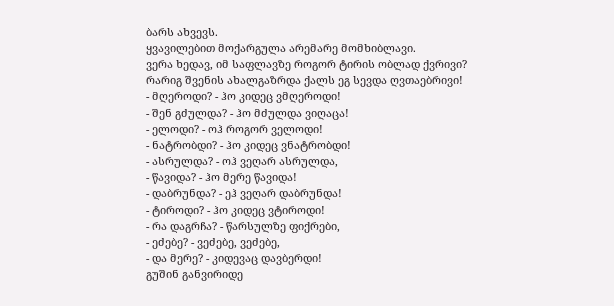ბარს ახვევს.
ყვავილებით მოქარგულა არემარე მომხიბლავი.
ვერა ხედავ, იმ საფლავზე როგორ ტირის ობლად ქვრივი?
რარიგ შვენის ახალგაზრდა ქალს ეგ სევდა ღვთაებრივი!
- მღეროდი? - ჰო კიდეც ვმღეროდი!
- შენ გძულდა? - ჰო მძულდა ვიღაცა!
- ელოდი? - ოჰ როგორ ველოდი!
- ნატრობდი? - ჰო კიდეც ვნატრობდი!
- ასრულდა? - ოჰ ვეღარ ასრულდა,
- წავიდა? - ჰო მერე წავიდა!
- დაბრუნდა? - ეჰ ვეღარ დაბრუნდა!
- ტიროდი? - ჰო კიდეც ვტიროდი!
- რა დაგრჩა? - წარსულზე ფიქრები,
- ეძებე? - ვეძებე, ვეძებე,
- და მერე? - კიდევაც დავბერდი!
გუშინ განვირიდე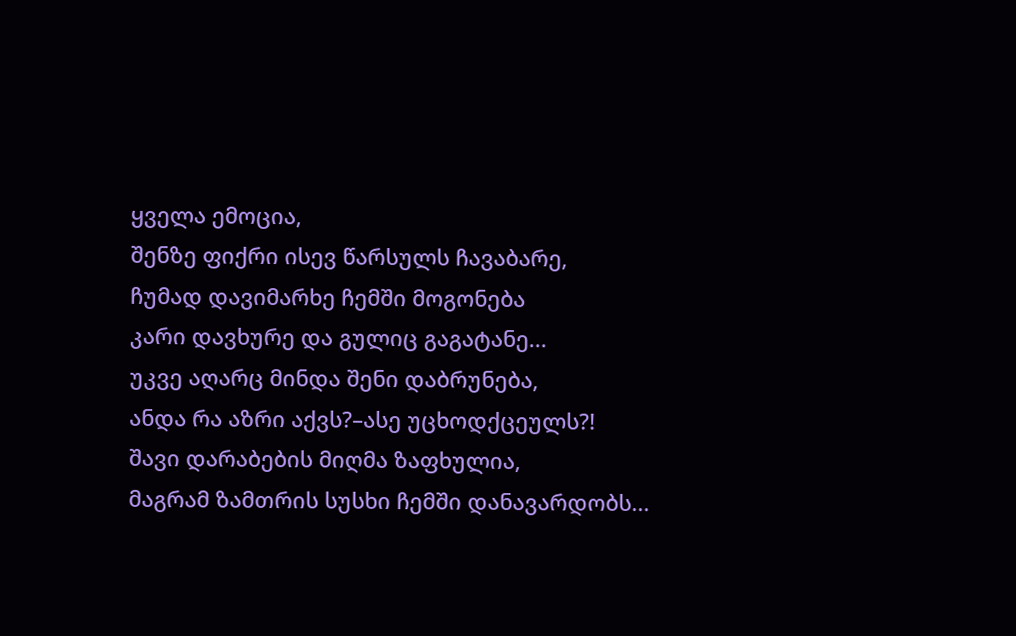ყველა ემოცია,
შენზე ფიქრი ისევ წარსულს ჩავაბარე,
ჩუმად დავიმარხე ჩემში მოგონება
კარი დავხურე და გულიც გაგატანე...
უკვე აღარც მინდა შენი დაბრუნება,
ანდა რა აზრი აქვს?–ასე უცხოდქცეულს?!
შავი დარაბების მიღმა ზაფხულია,
მაგრამ ზამთრის სუსხი ჩემში დანავარდობს...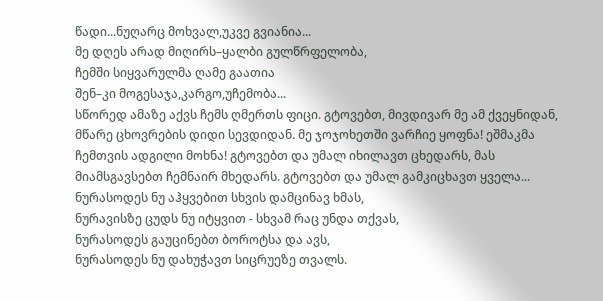წადი...ნუღარც მოხვალ,უკვე გვიანია...
მე დღეს არად მიღირს–ყალბი გულწრფელობა,
ჩემში სიყვარულმა ღამე გაათია
შენ–კი მოგესაჯა,კარგო,უჩემობა...
სწორედ ამაზე აქვს ჩემს ღმერთს ფიცი. გტოვებთ, მივდივარ მე ამ ქვეყნიდან, მწარე ცხოვრების დიდი სევდიდან. მე ჯოჯოხეთში ვარჩიე ყოფნა! ეშმაკმა ჩემთვის ადგილი მოხნა! გტოვებთ და უმალ იხილავთ ცხედარს, მას მიამსგავსებთ ჩემნაირ მხედარს. გტოვებთ და უმალ გამკიცხავთ ყველა...
ნურასოდეს ნუ აჰყვებით სხვის დამცინავ ხმას,
ნურავისზე ცუდს ნუ იტყვით - სხვამ რაც უნდა თქვას,
ნურასოდეს გაუცინებთ ბოროტსა და ავს,
ნურასოდეს ნუ დახუჭავთ სიცრუეზე თვალს.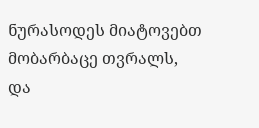ნურასოდეს მიატოვებთ მობარბაცე თვრალს,
და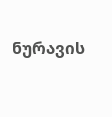ნურავის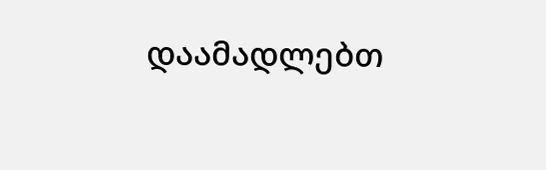დაამადლებთ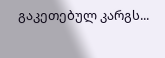გაკეთებულ კარგს...